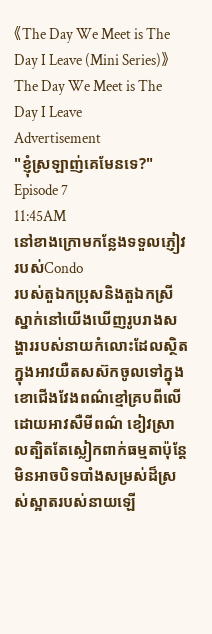《The Day We Meet is The Day I Leave (Mini Series)》The Day We Meet is The Day I Leave
Advertisement
"ខ្ញុំស្រឡាញ់គេមែនទេ?"
Episode 7
11:45AM
នៅខាងក្រោមកន្លែងទទួលភ្ញៀវរបស់Condo
របស់តួឯកប្រុសនិងតួឯកស្រីស្នាក់នៅយើងឃើញរូបរាងសង្ហាររបស់នាយកំលោះដែលស្ថិតក្នុងអាវយឺតសស៊កចូលទៅក្នុងខោជើងវែងពណ៌ខ្មៅគ្របពីលើដោយអាវសឺមីពណ៌ ខៀវស្រាលត្បិតតែស្លៀកពាក់ធម្មតាប៉ុន្តែមិនអាចបិទបាំងសម្រស់ដ៏ស្រស់ស្អាតរបស់នាយឡើ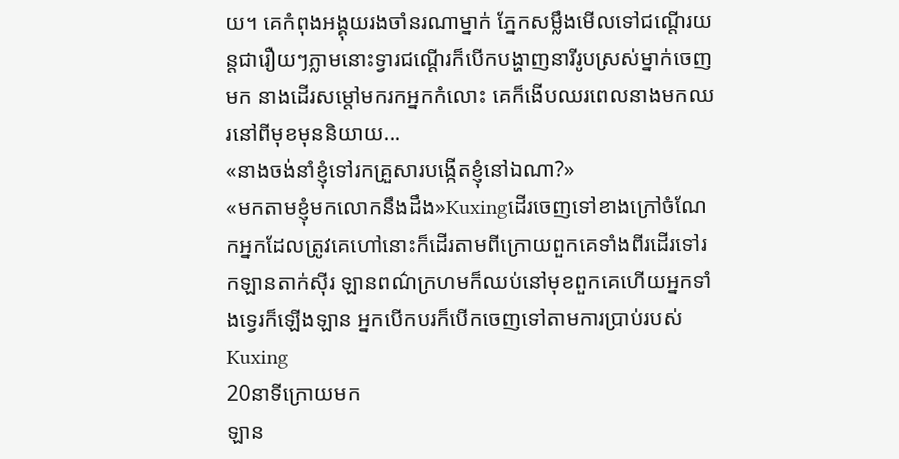យ។ គេកំពុងអង្គុយរងចាំនរណាម្នាក់ ភ្នែកសម្លឹងមើលទៅជណ្តើរយន្តជារឿយៗភ្លាមនោះទ្វារជណ្តើរក៏បើកបង្ហាញនារីរូបស្រស់ម្នាក់ចេញមក នាងដើរសម្តៅមករកអ្នកកំលោះ គេក៏ងើបឈរពេលនាងមកឈរនៅពីមុខមុននិយាយ...
«នាងចង់នាំខ្ញុំទៅរកគ្រួសារបង្កើតខ្ញុំនៅឯណា?»
«មកតាមខ្ញុំមកលោកនឹងដឹង»Kuxingដើរចេញទៅខាងក្រៅចំណែកអ្នកដែលត្រូវគេហៅនោះក៏ដើរតាមពីក្រោយពួកគេទាំងពីរដើរទៅរកឡានតាក់ស៊ីរ ឡានពណ៌ក្រហមក៏ឈប់នៅមុខពួកគេហើយអ្នកទាំងទ្វេរក៏ឡើងឡាន អ្នកបើកបរក៏បើកចេញទៅតាមការប្រាប់របស់Kuxing
20នាទីក្រោយមក
ឡាន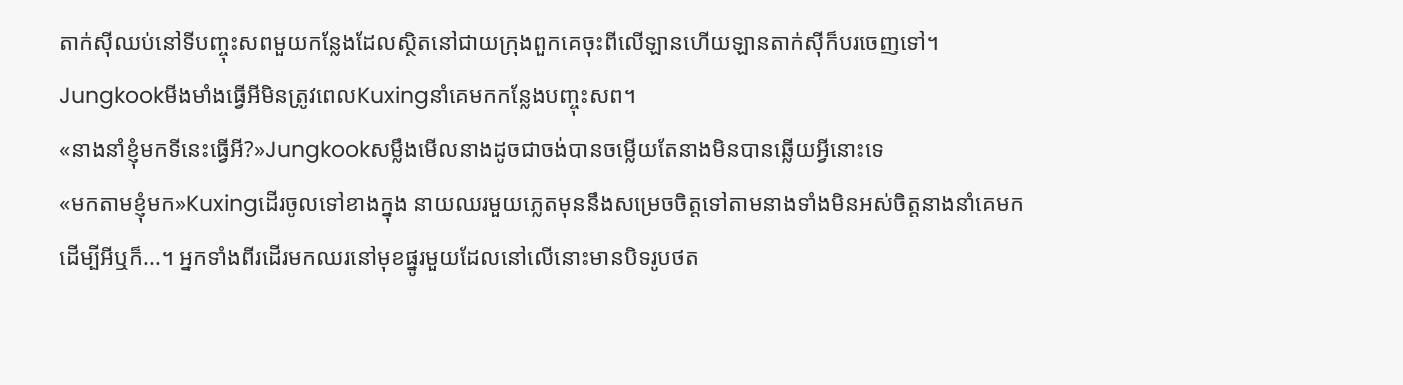តាក់ស៊ីឈប់នៅទីបញ្ចុះសពមួយកន្លែងដែលស្ថិតនៅជាយក្រុងពួកគេចុះពីលើឡានហើយឡានតាក់ស៊ីក៏បរចេញទៅ។ Jungkookមីងមាំងធ្វើអីមិនត្រូវពេលKuxingនាំគេមកកន្លែងបញ្ចុះសព។
«នាងនាំខ្ញុំមកទីនេះធ្វើអី?»Jungkookសម្លឹងមើលនាងដូចជាចង់បានចម្លើយតែនាងមិនបានឆ្លើយអ្វីនោះទេ
«មកតាមខ្ញុំមក»Kuxingដើរចូលទៅខាងក្នុង នាយឈរមួយភ្លេតមុននឹងសម្រេចចិត្តទៅតាមនាងទាំងមិនអស់ចិត្តនាងនាំគេមកដើម្បីអីឬក៏...។ អ្នកទាំងពីរដើរមកឈរនៅមុខផ្នូរមួយដែលនៅលើនោះមានបិទរូបថត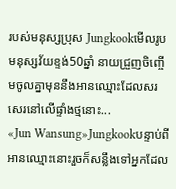របស់មនុស្សប្រុស Jungkookមើលរូបមនុស្សវ័យខ្ទង់50ឆ្នាំ នាយជ្រួញចិញ្ចើមចូលគ្នាមុននឹងអានឈ្មោះដែលសរសេរនៅលើផ្ទាំងថ្មនោះ...
«Jun Wansung»Jungkookបន្ទាប់ពីអានឈ្មោះនោះរួចក៏សន្លឹងទៅអ្នកដែល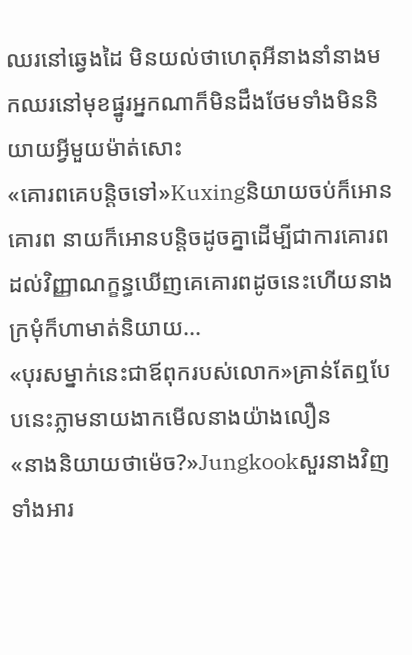ឈរនៅឆ្វេងដៃ មិនយល់ថាហេតុអីនាងនាំនាងមកឈរនៅមុខផ្នូរអ្នកណាក៏មិនដឹងថែមទាំងមិននិយាយអ្វីមួយម៉ាត់សោះ
«គោរពគេបន្តិចទៅ»Kuxingនិយាយចប់ក៏អោនគោរព នាយក៏អោនបន្តិចដូចគ្នាដើម្បីជាការគោរពដល់វិញ្ញាណក្ខន្ធឃើញគេគោរពដូចនេះហើយនាងក្រមុំក៏ហាមាត់និយាយ...
«បុរសម្នាក់នេះជាឪពុករបស់លោក»គ្រាន់តែឮបែបនេះភ្លាមនាយងាកមើលនាងយ៉ាងលឿន
«នាងនិយាយថាម៉េច?»Jungkookសួរនាងវិញទាំងអារ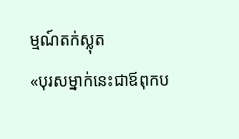ម្មណ៍តក់ស្លុត
«បុរសម្នាក់នេះជាឪពុកប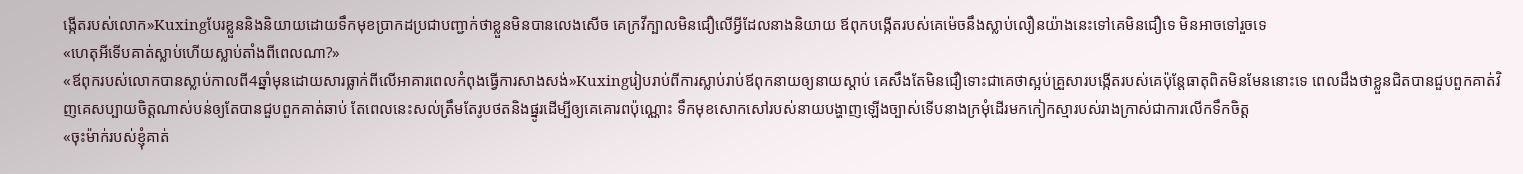ង្កើតរបស់លោក»Kuxingបែរខ្លួននិងនិយាយដោយទឹកមុខប្រាកដប្រជាបញ្ជាក់ថាខ្លួនមិនបានលេងសើច គេក្រវីក្បាលមិនជឿលើអ្វីដែលនាងនិយាយ ឪពុកបង្កើតរបស់គេម៉េចនឹងស្លាប់លឿនយ៉ាងនេះទៅគេមិនជឿទេ មិនអាចទៅរួចទេ
«ហេតុអីទើបគាត់ស្លាប់ហើយស្លាប់តាំងពីពេលណា?»
«ឪពុករបស់លោកបានស្លាប់កាលពី4ឆ្នាំមុនដោយសារធ្លាក់ពីលើអាគារពេលកំពុងធ្វើការសាងសង់»Kuxingរៀបរាប់ពីការស្លាប់រាប់ឪពុកនាយឲ្យនាយស្តាប់ គេសឹងតែមិនជឿទោះជាគេថាស្អប់គ្រួសារបង្កើតរបស់គេប៉ុន្តែធាតុពិតមិនមែននោះទេ ពេលដឹងថាខ្លួនជិតបានជួបពួកគាត់វិញគេសប្បាយចិត្តណាស់បន់ឲ្យតែបានជួបពួកគាត់ឆាប់ តែពេលនេះសល់ត្រឹមតែរូបថតនិងផ្នូរដើម្បីឲ្យគេគោរពប៉ុណ្ណោះ ទឹកមុខសោកសៅរបស់នាយបង្ហាញឡើងច្បាស់ទើបនាងក្រមុំដើរមកកៀកស្មារបស់រាងក្រាស់ជាការលើកទឹកចិត្ត
«ចុះម៉ាក់របស់ខ្ញុំគាត់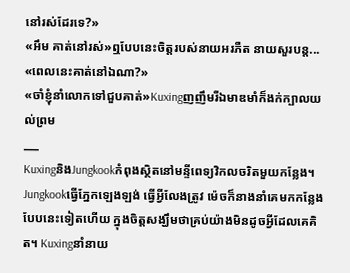នៅរស់ដែរទេ?»
«អឹម គាត់នៅរស់»ឮបែបនេះចិត្តរបស់នាយអរភឺត នាយសួរបន្ត...
«ពេលនេះគាត់នៅឯណា?»
«ចាំខ្ញុំនាំលោកទៅជួបគាត់»Kuxingញញឹមរីឯមាឌមាំក៏ងក់ក្បាលយល់ព្រម
___
KuxingនិងJungkookកំពុងស្ថិតនៅមន្ទីពេទ្យវិកលចរិតមួយកន្លែង។ Jungkookធ្វើភ្នែកឡេងឡង់ ធ្វើអ្វីលែងត្រូវ ម៉េចក៏នាងនាំគេមកកន្លែងបែបនេះទៀតហើយ ក្នុងចិត្តសង្ឃឹមថាគ្រប់យ៉ាងមិនដូចអ្វីដែលគេគិត។ Kuxingនាំនាយ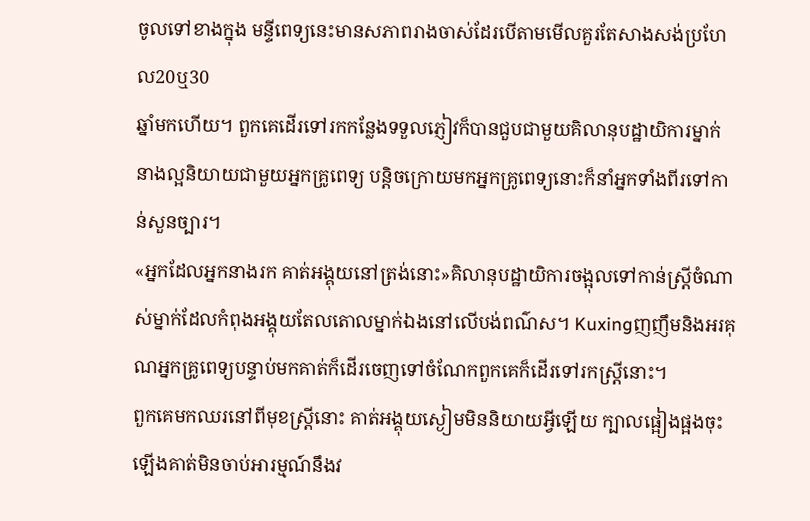ចូលទៅខាងក្នុង មន្ទីពេទ្យនេះមានសភាពរាងចាស់ដែរបើតាមមើលគួរតែសាងសង់ប្រហែល20ឬ30
ឆ្នាំមកហើយ។ ពួកគេដើរទៅរកកន្លែងទទួលភ្ញៀវក៏បានជួបជាមួយគិលានុបដ្ឋាយិការម្នាក់ នាងល្អនិយាយជាមួយអ្នកគ្រូពេទ្យ បន្តិចក្រោយមកអ្នកគ្រូពេទ្យនោះក៏នាំអ្នកទាំងពីរទៅកាន់សួនច្បារ។
«អ្នកដែលអ្នកនាងរក គាត់អង្គុយនៅត្រង់នោះ»គិលានុបដ្ឋាយិការចង្អុលទៅកាន់ស្រ្តីចំណាស់ម្នាក់ដែលកំពុងអង្គុយតែលតោលម្នាក់ឯងនៅលើបង់ពណ៌ស។ Kuxingញញឹមនិងអរគុណអ្នកគ្រូពេទ្យបន្ទាប់មកគាត់ក៏ដើរចេញទៅចំណែកពួកគេក៏ដើរទៅរកស្រ្តីនោះ។
ពួកគេមកឈរនៅពីមុខស្រ្តីនោះ គាត់អង្គុយស្ងៀមមិននិយាយអ្វីឡើយ ក្បាលផ្អៀងផ្អងចុះឡើងគាត់មិនចាប់អារម្មណ៍នឹងវ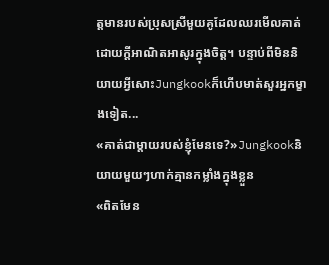ត្តមានរបស់ប្រុសស្រីមួយគូដែលឈរមើលគាត់ដោយក្តីអាណិតអាសូរក្នុងចិត្ត។ បន្ទាប់ពីមិននិយាយអ្វីសោះJungkookក៏ហើបមាត់សួរអ្នកម្ខាងទៀត...
«គាត់ជាម្តាយរបស់ខ្ញុំមែនទេ?»Jungkookនិយាយមួយៗហាក់គ្មានកម្លាំងក្នុងខ្លួន
«ពិតមែន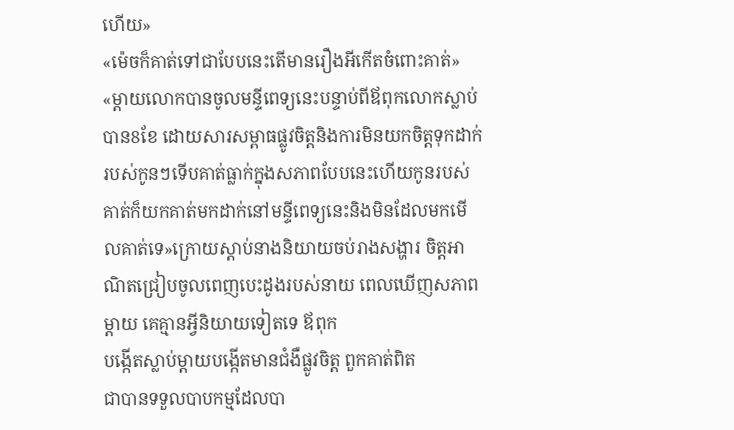ហើយ»
«ម៉េចក៏គាត់ទៅជាបែបនេះតើមានរឿងអីកើតចំពោះគាត់»
«ម្តាយលោកបានចូលមន្ទីពេទ្យនេះបន្ទាប់ពីឪពុកលោកស្លាប់បាន8ខែ ដោយសារសម្ពាធផ្លូវចិត្តនិងការមិនយកចិត្តទុកដាក់របស់កូនៗទើបគាត់ធ្លាក់ក្នុងសភាពបែបនេះហើយកូនរបស់គាត់ក៏យកគាត់មកដាក់នៅមន្ទីពេទ្យនេះនិងមិនដែលមកមើលគាត់ទេ»ក្រោយស្តាប់នាងនិយាយចប់រាងសង្ហារ ចិត្តអាណិតជ្រៀបចូលពេញបេះដូងរបស់នាយ ពេលឃើញសភាពម្តាយ គេគ្មានអ្វីនិយាយទៀតទេ ឪពុក
បង្កើតស្លាប់ម្តាយបង្កើតមានជំងឺផ្លូវចិត្ត ពួកគាត់ពិត
ជាបានទទួលបាបកម្មដែលបា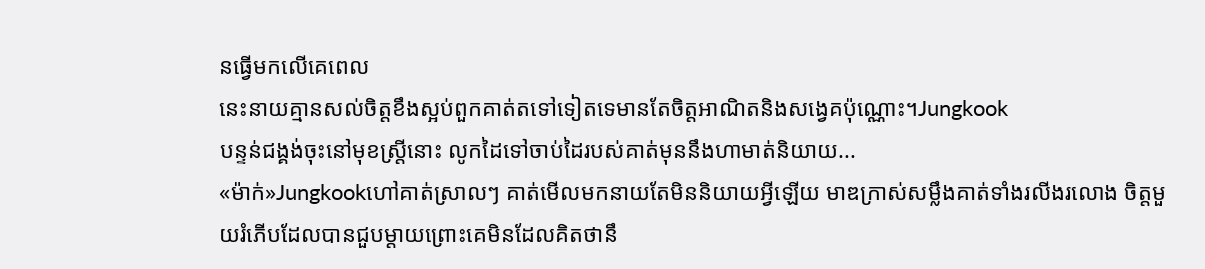នធ្វើមកលើគេពេល
នេះនាយគ្មានសល់ចិត្តខឹងស្អប់ពួកគាត់តទៅទៀតទេមានតែចិត្តអាណិតនិងសង្វេគប៉ុណ្ណោះ។Jungkook
បន្ទន់ជង្គង់ចុះនៅមុខស្រ្តីនោះ លូកដៃទៅចាប់ដៃរបស់គាត់មុននឹងហាមាត់និយាយ...
«ម៉ាក់»Jungkookហៅគាត់ស្រាលៗ គាត់មើលមកនាយតែមិននិយាយអ្វីឡើយ មាឌក្រាស់សម្លឹងគាត់ទាំងរលីងរលោង ចិត្តមួយរំភើបដែលបានជួបម្តាយព្រោះគេមិនដែលគិតថានឹ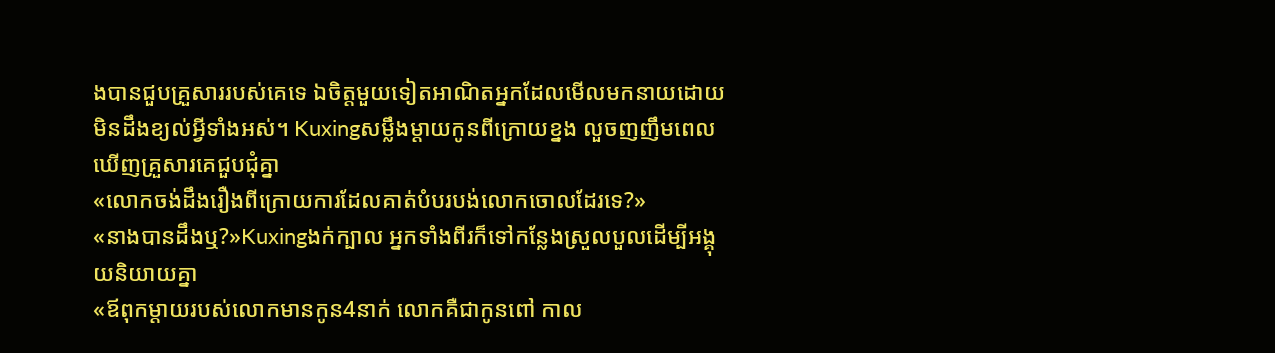ងបានជួបគ្រួសាររបស់គេទេ ឯចិត្តមួយទៀតអាណិតអ្នកដែលមើលមកនាយដោយមិនដឹងខ្យល់អ្វីទាំងអស់។ Kuxingសម្លឹងម្តាយកូនពីក្រោយខ្នង លួចញញឹមពេលឃើញគ្រួសារគេជួបជុំគ្នា
«លោកចង់ដឹងរឿងពីក្រោយការដែលគាត់បំបរបង់លោកចោលដែរទេ?»
«នាងបានដឹងឬ?»Kuxingងក់ក្បាល អ្នកទាំងពីរក៏ទៅកន្លែងស្រួលបួលដើម្បីអង្គុយនិយាយគ្នា
«ឪពុកម្តាយរបស់លោកមានកូន4នាក់ លោកគឺជាកូនពៅ កាល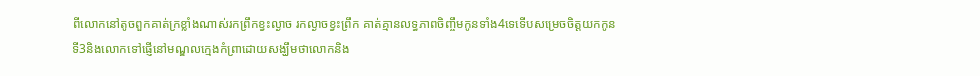ពីលោកនៅតូចពួកគាត់ក្រខ្លាំងណាស់រកព្រឹកខ្វះល្ងាច រកល្ងាចខ្វះព្រឹក គាត់គ្មានលទ្ធភាពចិញ្ចឹមកូនទាំង4ទេទើបសម្រេចចិត្តយកកូនទី3និងលោកទៅផ្ញើនៅមណ្ឌលក្មេងកំព្រាដោយសង្ឃឹមថាលោកនិង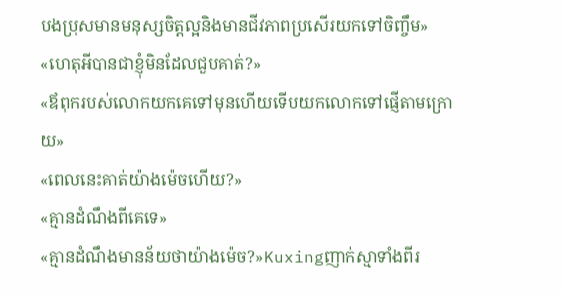បងប្រុសមានមនុស្សចិត្តល្អនិងមានជីវភាពប្រសើរយកទៅចិញ្ចឹម»
«ហេតុអីបានជាខ្ញុំមិនដែលជួបគាត់?»
«ឪពុករបស់លោកយកគេទៅមុនហើយទើបយកលោកទៅផ្ញើតាមក្រោយ»
«ពេលនេះគាត់យ៉ាងម៉េចហើយ?»
«គ្មានដំណឹងពីគេទេ»
«គ្មានដំណឹងមានន័យថាយ៉ាងម៉េច?»Kuxingញាក់ស្មាទាំងពីរ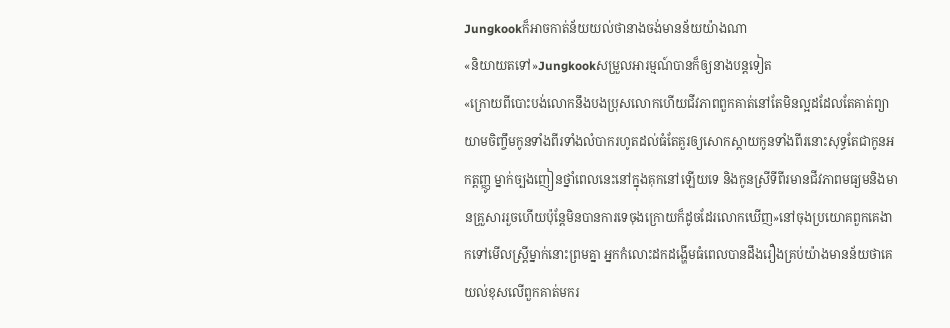Jungkookក៏អាចកាត់ន័យយល់ថានាងចង់មានន័យយ៉ាងណា
«និយាយតទៅ»Jungkookសម្រួលអារម្មណ៍បានក៏ឲ្យនាងបន្តទៀត
«ក្រោយពីបោះបង់លោកនឹងបងប្រុសលោកហើយជីវភាពពួកគាត់នៅតែមិនល្អដដែលតែគាត់ព្យាយាមចិញ្ចឹមកូនទាំងពីរទាំងលំបាករហូតដល់ធំតែគួរឲ្យសោកស្តាយកូនទាំងពីរនោះសុទ្ធតែជាកូនអកត្តញ្ញូ ម្នាក់ច្បងញៀនថ្នាំពេលនេះនៅក្នុងគុកនៅឡើយទេ និងកូនស្រីទីពីរមានជីវភាពមធ្យមនិងមានគ្រួសាររួចហើយប៉ុន្តែមិនបានការទេចុងក្រោយក៏ដូចដែរលោកឃើញ»នៅចុងប្រយោគពួកគេងាកទៅមើលស្រ្តីម្នាក់នោះព្រមគ្នា អ្នកកំលោះដកដង្ហើមធំពេលបានដឹងរឿងគ្រប់យ៉ាងមានន័យថាគេយល់ខុសលើពួកគាត់មករ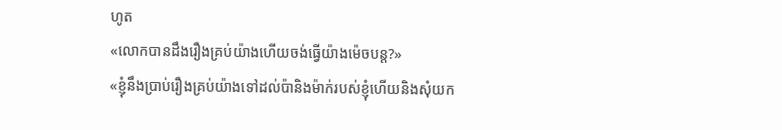ហូត
«លោកបានដឹងរឿងគ្រប់យ៉ាងហើយចង់ធ្វើយ៉ាងម៉េចបន្ត?»
«ខ្ញុំនឹងប្រាប់រឿងគ្រប់យ៉ាងទៅដល់ប៉ានិងម៉ាក់របស់ខ្ញុំហើយនិងសុំយក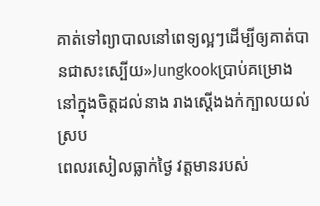គាត់ទៅព្យាបាលនៅពេទ្យល្អៗដើម្បីឲ្យគាត់បានជាសះស្បើយ»Jungkookប្រាប់គម្រោងនៅក្នុងចិត្តដល់នាង រាងស្តើងងក់ក្បាលយល់ស្រប
ពេលរសៀលធ្លាក់ថ្ងៃ វត្តមានរបស់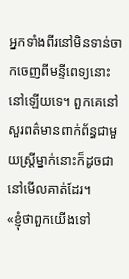អ្នកទាំងពីរនៅមិនទាន់ចាកចេញពីមន្ទីពេទ្យនោះនៅឡើយទេ។ ពួកគេនៅសួរពត៌មានពាក់ព័ន្ធជាមួយស្រ្តីម្នាក់នោះក៏ដូចជានៅមើលគាត់ដែរ។
«ខ្ញុំថាពួកយើងទៅ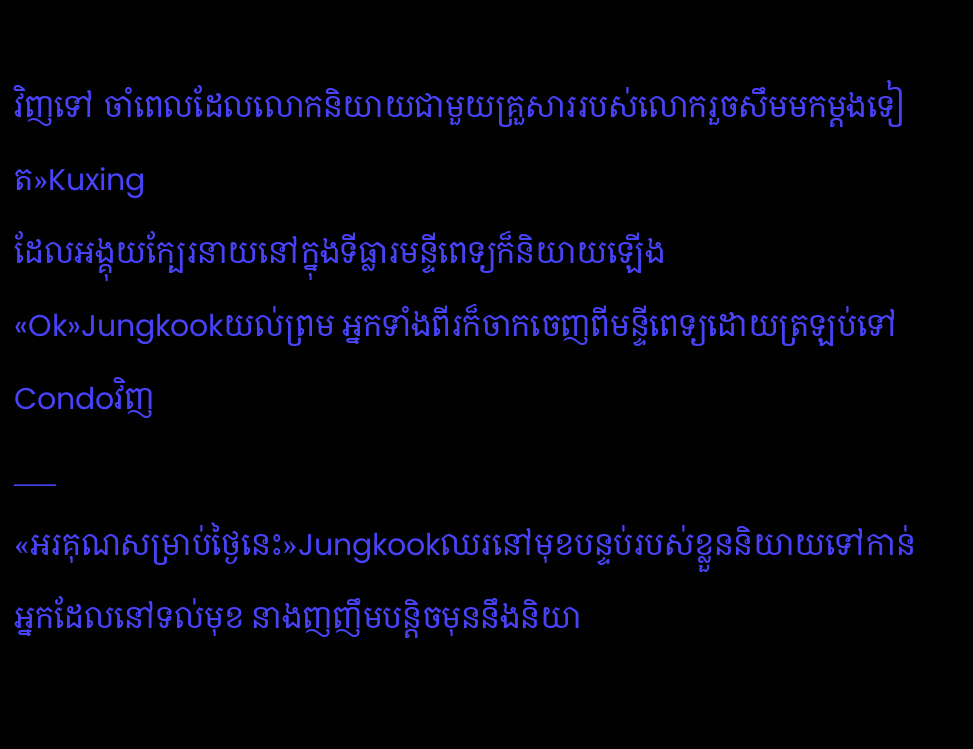វិញទៅ ចាំពេលដែលលោកនិយាយជាមួយគ្រួសាររបស់លោករួចសឹមមកម្តងទៀត»Kuxing
ដែលអង្គុយក្បែរនាយនៅក្នុងទីធ្លារមន្ទីពេទ្យក៏និយាយឡើង
«Ok»Jungkookយល់ព្រម អ្នកទាំងពីរក៏ចាកចេញពីមន្ទីពេទ្យដោយត្រឡប់ទៅCondoវិញ
___
«អរគុណសម្រាប់ថ្ងៃនេះ»Jungkookឈរនៅមុខបន្ទប់របស់ខ្លួននិយាយទៅកាន់អ្នកដែលនៅទល់មុខ នាងញញឹមបន្តិចមុននឹងនិយា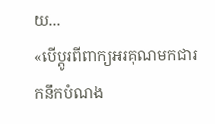យ...
«បើប្តូរពីពាក្យអរគុណមកជារកនឹកបំណង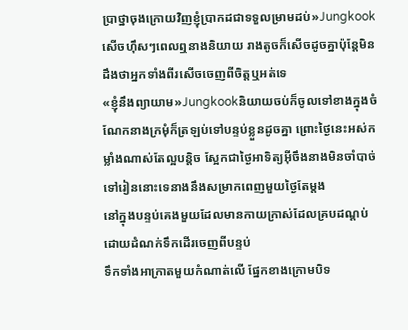ប្រាថ្នាចុងក្រោយវិញខ្ញុំប្រាកដជាទទួលម្រាមដប់»Jungkookសើចហ៊ឹសៗពេលឮនាងនិយាយ រាងតូចក៏សើចដូចគ្នាប៉ុន្តែមិនដឹងថាអ្នកទាំងពីរសើចចេញពីចិត្តឬអត់ទេ
«ខ្ញុំនឹងព្យាយាម»Jungkookនិយាយចប់ក៏ចូលទៅខាងក្នុងចំណែកនាងក្រមុំក៏ត្រឡប់ទៅបន្ទប់ខ្លួនដូចគ្នា ព្រោះថ្ងៃនេះអស់កម្លាំងណាស់តែល្អបន្តិច ស្អែកជាថ្ងៃអាទិត្យអ៊ីចឹងនាងមិនចាំបាច់ទៅរៀននោះទេនាងនឹងសម្រាកពេញមួយថ្ងៃតែម្តង
នៅក្នុងបន្ទប់គេងមួយដែលមានកាយក្រាស់ដែលគ្របដណ្តប់ដោយដំណក់ទឹកដើរចេញពីបន្ទប់
ទឹកទាំងអាក្រាតមួយកំណាត់លើ ផ្នែកខាងក្រោមបិទ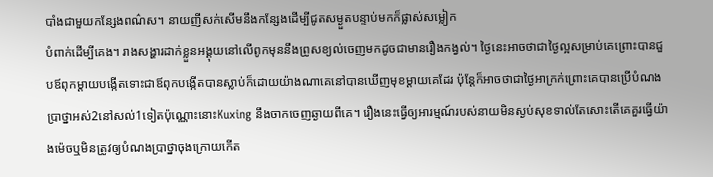បាំងជាមួយកន្សែងពណ៌ស។ នាយញីសក់សើមនឹងកន្សែងដើម្បីជូតសម្ងួតបន្ទាប់មកក៏ផ្លាស់សម្លៀក
បំពាក់ដើម្បីគេង។ រាងសង្ហារដាក់ខ្លួនអង្គុយនៅលើពូកមុននឹងព្រូសខ្យល់ចេញមកដូចជាមានរឿងកង្វល់។ ថ្ងៃនេះអាចថាជាថ្ងៃល្អសម្រាប់គេព្រោះបានជួបឪពុកម្តាយបង្កើតទោះជាឪពុកបង្កើតបានស្លាប់ក៏ដោយយ៉ាងណាគេនៅបានឃើញមុខម្តាយគេដែរ ប៉ុន្តែក៏អាចថាជាថ្ងៃអាក្រក់ព្រោះគេបានប្រើបំណង
ប្រាថ្នាអស់2នៅសល់1ទៀតប៉ុណ្ណោះនោះKuxing នឹងចាកចេញឆ្ងាយពីគេ។ រឿងនេះធ្វើឲ្យអារម្មណ៍របស់នាយមិនស្ងប់សុខទាល់តែសោះតើគេគួរធ្វើយ៉ាងម៉េចឬមិនត្រូវឲ្យបំណងប្រាថ្នាចុងក្រោយកើត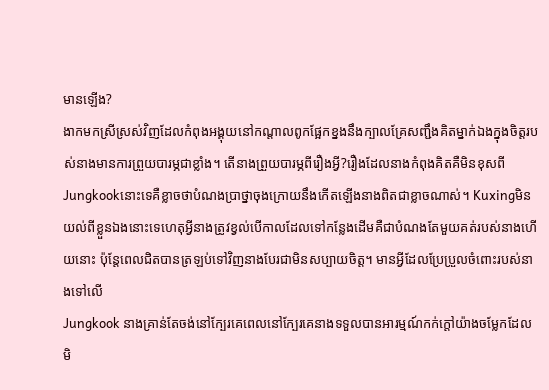មានឡើង?
ងាកមកស្រីស្រស់វិញដែលកំពុងអង្គុយនៅកណ្តាលពូកផ្អែកខ្នងនឹងក្បាលគ្រែសញ្ជឹងគិតម្នាក់ឯងក្នុងចិត្តរបស់នាងមានការព្រួយបារម្ភជាខ្លាំង។ តើនាងព្រួយបារម្ភពីរឿងអ្វី?រឿងដែលនាងកំពុងគិតគឺមិនខុសពីJungkookនោះទេគឺខ្លាចថាបំណងប្រាថ្នាចុងក្រោយនឹងកើតឡើងនាងពិតជាខ្លាចណាស់។ Kuxingមិនយល់ពីខ្លួនឯងនោះទេហេតុអ្វីនាងត្រូវខ្វល់បើកាលដែលទៅកន្លែងដើមគឺជាបំណងតែមួយគត់របស់នាងហើយនោះ ប៉ុន្តែពេលជិតបានត្រឡប់ទៅវិញនាងបែរជាមិនសប្បាយចិត្ត។ មានអ្វីដែលប្រែប្រួលចំពោះរបស់នាងទៅលើ
Jungkook នាងគ្រាន់តែចង់នៅក្បែរគេពេលនៅក្បែរគេនាងទទួលបានអារម្មណ៍កក់ក្តៅយ៉ាងចម្លែកដែលមិ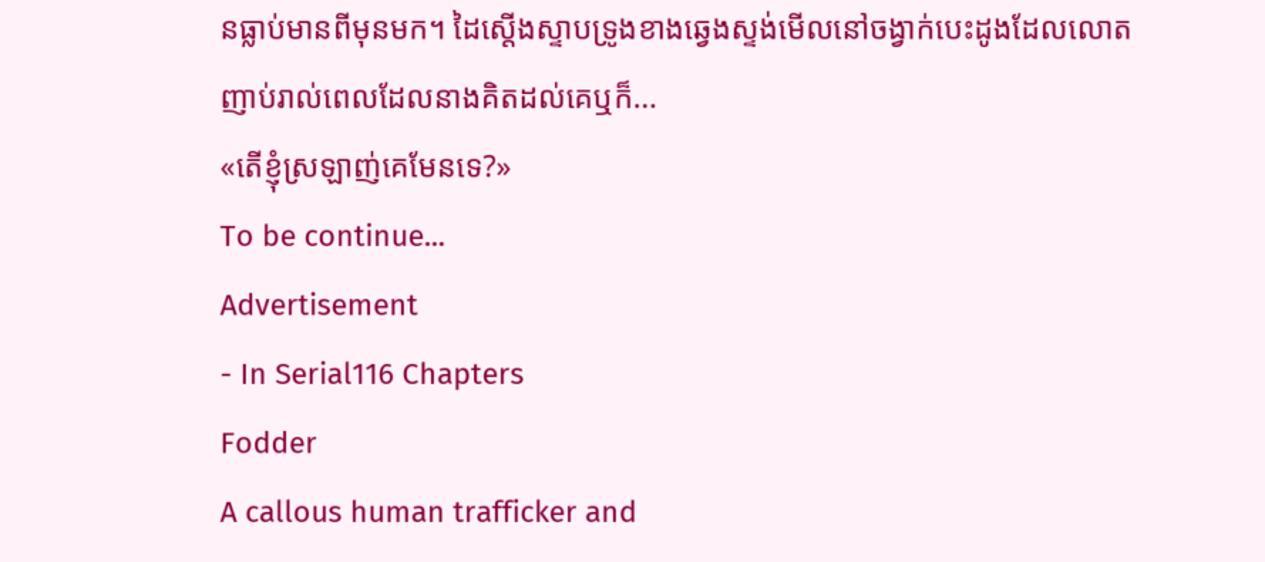នធ្លាប់មានពីមុនមក។ ដៃស្តើងស្ទាបទ្រូងខាងឆ្វេងស្ទង់មើលនៅចង្វាក់បេះដូងដែលលោតញាប់រាល់ពេលដែលនាងគិតដល់គេឬក៏...
«តើខ្ញុំស្រឡាញ់គេមែនទេ?»
To be continue...
Advertisement
- In Serial116 Chapters
Fodder
A callous human trafficker and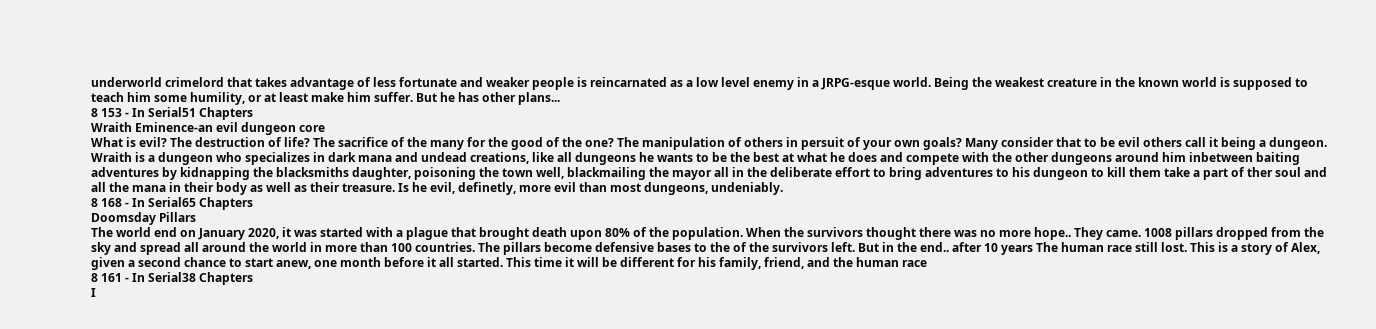underworld crimelord that takes advantage of less fortunate and weaker people is reincarnated as a low level enemy in a JRPG-esque world. Being the weakest creature in the known world is supposed to teach him some humility, or at least make him suffer. But he has other plans...
8 153 - In Serial51 Chapters
Wraith Eminence-an evil dungeon core
What is evil? The destruction of life? The sacrifice of the many for the good of the one? The manipulation of others in persuit of your own goals? Many consider that to be evil others call it being a dungeon. Wraith is a dungeon who specializes in dark mana and undead creations, like all dungeons he wants to be the best at what he does and compete with the other dungeons around him inbetween baiting adventures by kidnapping the blacksmiths daughter, poisoning the town well, blackmailing the mayor all in the deliberate effort to bring adventures to his dungeon to kill them take a part of ther soul and all the mana in their body as well as their treasure. Is he evil, definetly, more evil than most dungeons, undeniably.
8 168 - In Serial65 Chapters
Doomsday Pillars
The world end on January 2020, it was started with a plague that brought death upon 80% of the population. When the survivors thought there was no more hope.. They came. 1008 pillars dropped from the sky and spread all around the world in more than 100 countries. The pillars become defensive bases to the of the survivors left. But in the end.. after 10 years The human race still lost. This is a story of Alex, given a second chance to start anew, one month before it all started. This time it will be different for his family, friend, and the human race
8 161 - In Serial38 Chapters
I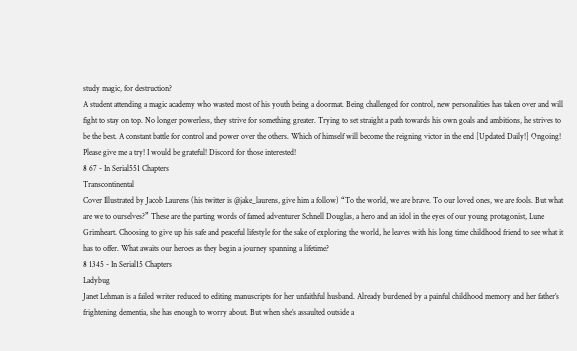study magic, for destruction?
A student attending a magic academy who wasted most of his youth being a doormat. Being challenged for control, new personalities has taken over and will fight to stay on top. No longer powerless, they strive for something greater. Trying to set straight a path towards his own goals and ambitions, he strives to be the best. A constant battle for control and power over the others. Which of himself will become the reigning victor in the end [Updated Daily!] Ongoing! Please give me a try! I would be grateful! Discord for those interested!
8 67 - In Serial551 Chapters
Transcontinental
Cover Illustrated by Jacob Laurens (his twitter is @jake_laurens, give him a follow) “To the world, we are brave. To our loved ones, we are fools. But what are we to ourselves?” These are the parting words of famed adventurer Schnell Douglas, a hero and an idol in the eyes of our young protagonist, Lune Grimheart. Choosing to give up his safe and peaceful lifestyle for the sake of exploring the world, he leaves with his long time childhood friend to see what it has to offer. What awaits our heroes as they begin a journey spanning a lifetime?
8 1345 - In Serial15 Chapters
Ladybug
Janet Lehman is a failed writer reduced to editing manuscripts for her unfaithful husband. Already burdened by a painful childhood memory and her father’s frightening dementia, she has enough to worry about. But when she’s assaulted outside a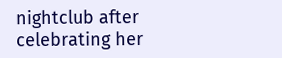nightclub after celebrating her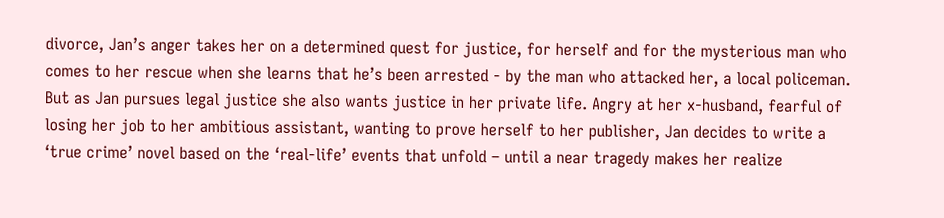divorce, Jan’s anger takes her on a determined quest for justice, for herself and for the mysterious man who comes to her rescue when she learns that he’s been arrested - by the man who attacked her, a local policeman. But as Jan pursues legal justice she also wants justice in her private life. Angry at her x-husband, fearful of losing her job to her ambitious assistant, wanting to prove herself to her publisher, Jan decides to write a ‘true crime’ novel based on the ‘real-life’ events that unfold – until a near tragedy makes her realize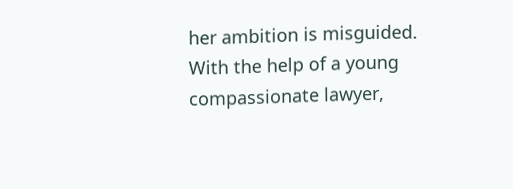her ambition is misguided. With the help of a young compassionate lawyer,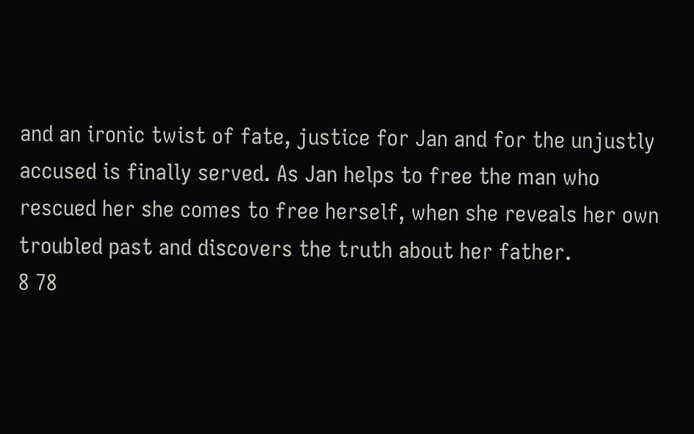and an ironic twist of fate, justice for Jan and for the unjustly accused is finally served. As Jan helps to free the man who rescued her she comes to free herself, when she reveals her own troubled past and discovers the truth about her father.
8 78